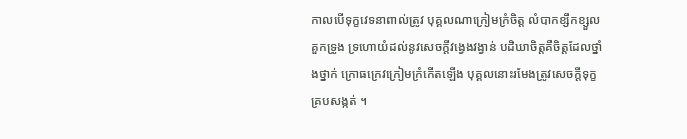កាលបើទុក្ខវេទនាពាល់ត្រូវ បុគ្គលណាក្រៀមក្រំចិត្ត លំបាកខ្សឹកខ្សួល គួកទ្រូង ទ្រហោយំដល់នូវសេចក្ដីវង្វេងវង្វាន់ បដិឃាចិត្តគឺចិត្តដែលថ្នាំងថ្នាក់ ក្រោធក្រេវក្រៀមក្រំកើតឡើង បុគ្គលនោះរមែងត្រូវសេចក្តីទុក្ខគ្របសង្កត់ ។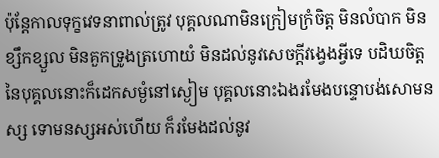ប៉ុន្តែកាលទុក្ខវេទនាពាល់ត្រូវ បុគ្គលណាមិនក្រៀមក្រំចិត្ត មិនលំបាក មិនខ្សឹកខ្សួល មិនគួកទ្រូងត្រហោយំ មិនដល់នូវសេចក្ដីវង្វេងអ្វីទេ បដិឃចិត្តនៃបុគ្គលនោះក៏ដេកសម្ងំនៅស្ងៀម បុគ្គលនោះឯងរមែងបន្ទោបង់សោមនស្ស ទោមនស្សអស់ហើយ ក៏រមែងដល់នូវ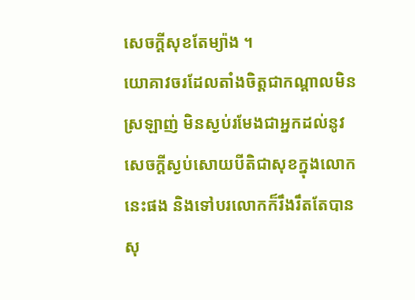សេចក្តីសុខតែម្យ៉ាង ។
យោគាវចរដែលតាំងចិត្តជាកណ្តាលមិនស្រឡាញ់ មិនស្ងប់រមែងជាអ្នកដល់នូវសេចក្តីស្ងប់សោយបីតិជាសុខក្នុងលោកនេះផង និងទៅបរលោកក៏រឹងរឹតតែបានសុ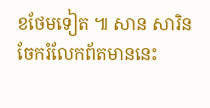ខថែមទៀត ៕ សាន សារិន
ចែករំលែកព័តមាននេះ